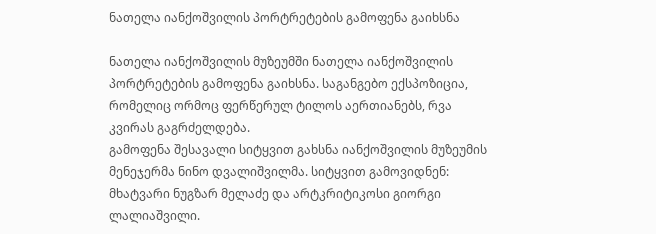ნათელა იანქოშვილის პორტრეტების გამოფენა გაიხსნა

ნათელა იანქოშვილის მუზეუმში ნათელა იანქოშვილის პორტრეტების გამოფენა გაიხსნა. საგანგებო ექსპოზიცია, რომელიც ორმოც ფერწერულ ტილოს აერთიანებს, რვა კვირას გაგრძელდება.
გამოფენა შესავალი სიტყვით გახსნა იანქოშვილის მუზეუმის მენეჯერმა ნინო დვალიშვილმა. სიტყვით გამოვიდნენ: მხატვარი ნუგზარ მელაძე და არტკრიტიკოსი გიორგი ლალიაშვილი.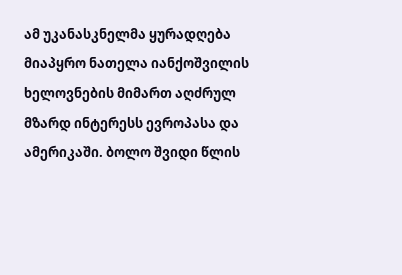ამ უკანასკნელმა ყურადღება მიაპყრო ნათელა იანქოშვილის ხელოვნების მიმართ აღძრულ მზარდ ინტერესს ევროპასა და ამერიკაში. ბოლო შვიდი წლის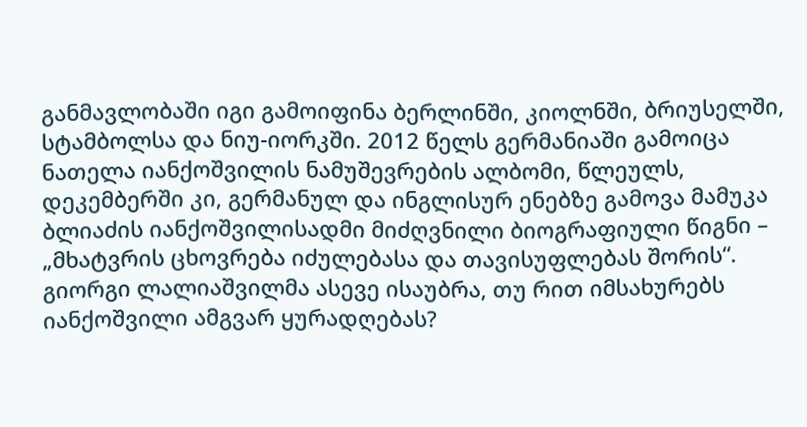განმავლობაში იგი გამოიფინა ბერლინში, კიოლნში, ბრიუსელში, სტამბოლსა და ნიუ-იორკში. 2012 წელს გერმანიაში გამოიცა ნათელა იანქოშვილის ნამუშევრების ალბომი, წლეულს, დეკემბერში კი, გერმანულ და ინგლისურ ენებზე გამოვა მამუკა ბლიაძის იანქოშვილისადმი მიძღვნილი ბიოგრაფიული წიგნი – „მხატვრის ცხოვრება იძულებასა და თავისუფლებას შორის“.
გიორგი ლალიაშვილმა ასევე ისაუბრა, თუ რით იმსახურებს იანქოშვილი ამგვარ ყურადღებას?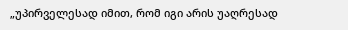„უპირველესად იმით, რომ იგი არის უაღრესად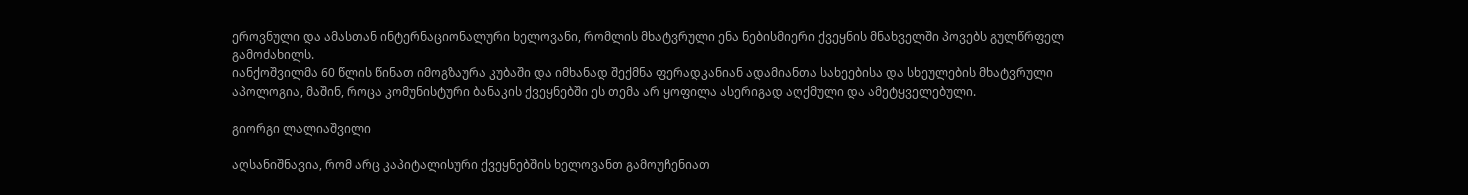ეროვნული და ამასთან ინტერნაციონალური ხელოვანი, რომლის მხატვრული ენა ნებისმიერი ქვეყნის მნახველში პოვებს გულწრფელ გამოძახილს.
იანქოშვილმა 60 წლის წინათ იმოგზაურა კუბაში და იმხანად შექმნა ფერადკანიან ადამიანთა სახეებისა და სხეულების მხატვრული აპოლოგია, მაშინ, როცა კომუნისტური ბანაკის ქვეყნებში ეს თემა არ ყოფილა ასერიგად აღქმული და ამეტყველებული.

გიორგი ლალიაშვილი

აღსანიშნავია, რომ არც კაპიტალისური ქვეყნებშის ხელოვანთ გამოუჩენიათ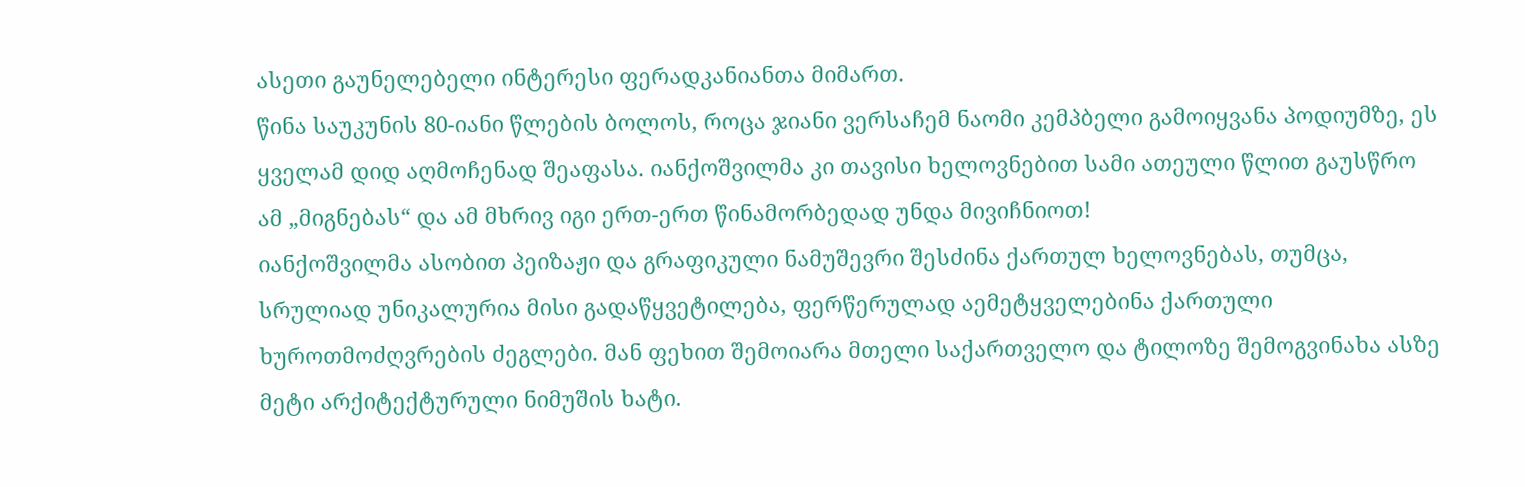ასეთი გაუნელებელი ინტერესი ფერადკანიანთა მიმართ.
წინა საუკუნის 80-იანი წლების ბოლოს, როცა ჯიანი ვერსაჩემ ნაომი კემპბელი გამოიყვანა პოდიუმზე, ეს ყველამ დიდ აღმოჩენად შეაფასა. იანქოშვილმა კი თავისი ხელოვნებით სამი ათეული წლით გაუსწრო ამ „მიგნებას“ და ამ მხრივ იგი ერთ-ერთ წინამორბედად უნდა მივიჩნიოთ!
იანქოშვილმა ასობით პეიზაჟი და გრაფიკული ნამუშევრი შესძინა ქართულ ხელოვნებას, თუმცა, სრულიად უნიკალურია მისი გადაწყვეტილება, ფერწერულად აემეტყველებინა ქართული ხუროთმოძღვრების ძეგლები. მან ფეხით შემოიარა მთელი საქართველო და ტილოზე შემოგვინახა ასზე მეტი არქიტექტურული ნიმუშის ხატი.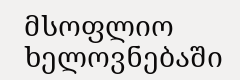მსოფლიო ხელოვნებაში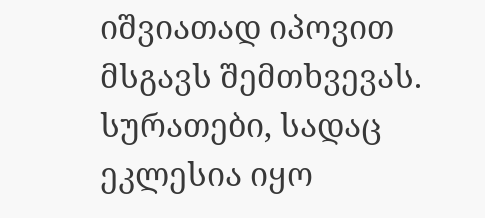იშვიათად იპოვით მსგავს შემთხვევას. სურათები, სადაც ეკლესია იყო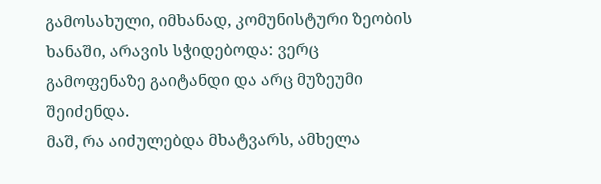გამოსახული, იმხანად, კომუნისტური ზეობის ხანაში, არავის სჭიდებოდა: ვერც გამოფენაზე გაიტანდი და არც მუზეუმი შეიძენდა.
მაშ, რა აიძულებდა მხატვარს, ამხელა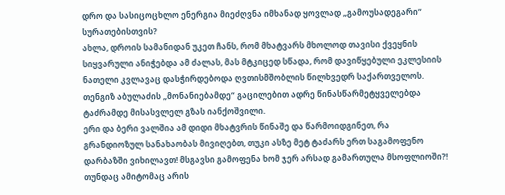დრო და სასიცოცხლო ენერგია მიეძღვნა იმხანად ყოვლად „გამოუსადეგარი“ სურათებისთვის?
ახლა, დროის სამანიდან უკეთ ჩანს, რომ მხატვარს მხოლოდ თავისი ქვეყნის სიყვარული ანიჭებდა ამ ძალას, მას მტკიცედ სწადა, რომ დავიწყებული ეკლესიის ნათელი კვლავაც დასჭირდებოდა ღვთისმშობლის წილხვედრ საქართველოს. თენგიზ აბულაძის „მონანიებამდე“ გაცილებით ადრე წინასწარმეტყველებდა ტაძრამდე მისასვლელ გზას იანქოშვილი.
ერი და ბერი ვალშია ამ დიდი მხატვრის წინაშე და წარმოიდგინეთ, რა გრანდიოზულ სანახაობას მივიღებთ, თუკი ასზე მეტ ტაძარს ერთ საგამოფენო დარბაზში ვიხილავთ! მსგავსი გამოფენა ხომ ჯერ არსად გამართულა მსოფლიოში?! თუნდაც ამიტომაც არის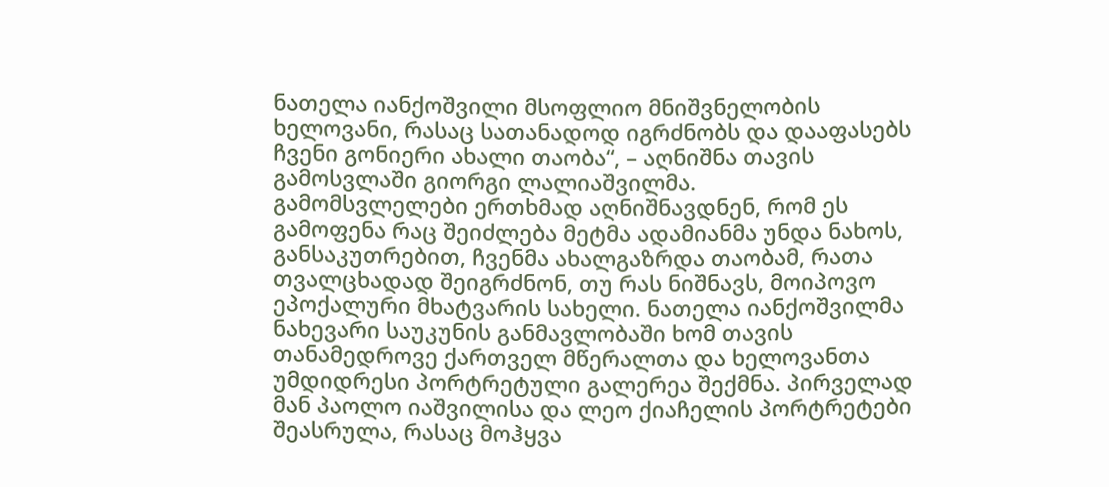ნათელა იანქოშვილი მსოფლიო მნიშვნელობის ხელოვანი, რასაც სათანადოდ იგრძნობს და დააფასებს ჩვენი გონიერი ახალი თაობა“, – აღნიშნა თავის გამოსვლაში გიორგი ლალიაშვილმა.
გამომსვლელები ერთხმად აღნიშნავდნენ, რომ ეს გამოფენა რაც შეიძლება მეტმა ადამიანმა უნდა ნახოს, განსაკუთრებით, ჩვენმა ახალგაზრდა თაობამ, რათა თვალცხადად შეიგრძნონ, თუ რას ნიშნავს, მოიპოვო ეპოქალური მხატვარის სახელი. ნათელა იანქოშვილმა ნახევარი საუკუნის განმავლობაში ხომ თავის თანამედროვე ქართველ მწერალთა და ხელოვანთა უმდიდრესი პორტრეტული გალერეა შექმნა. პირველად მან პაოლო იაშვილისა და ლეო ქიაჩელის პორტრეტები შეასრულა, რასაც მოჰყვა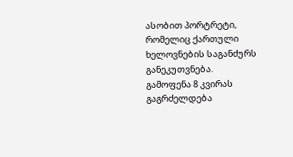ასობით პორტრეტი, რომელიც ქართული ხელოვნების საგანძურს განეკუთვნება.
გამოფენა 8 კვირას გაგრძელდება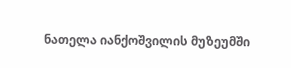ნათელა იანქოშვილის მუზეუმში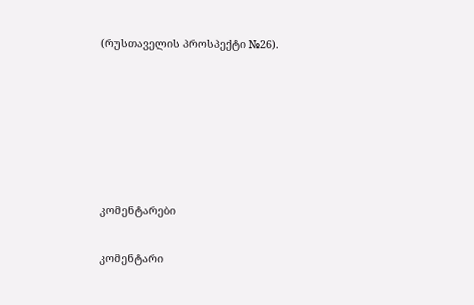(რუსთაველის პროსპექტი №26).






კომენტარები

კომენტარი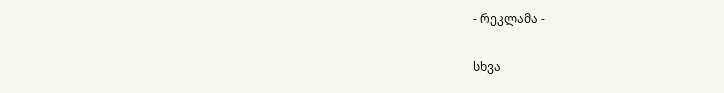- რეკლამა -

სხვა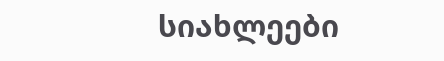სიახლეები